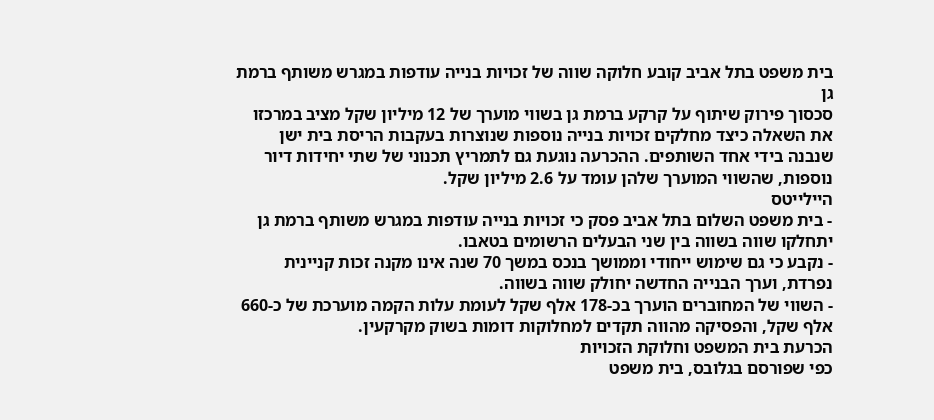בית משפט בתל אביב קובע חלוקה שווה של זכויות בנייה עודפות במגרש משותף ברמת גן
סכסוך פירוק שיתוף על קרקע ברמת גן בשווי מוערך של 12 מיליון שקל מציב במרכזו את השאלה כיצד מחלקים זכויות בנייה נוספות שנוצרות בעקבות הריסת בית ישן שנבנה בידי אחד השותפים. ההכרעה נוגעת גם לתמריץ תכנוני של שתי יחידות דיור נוספות, שהשווי המוערך שלהן עומד על 2.6 מיליון שקל.
היילייטס
- בית משפט השלום בתל אביב פסק כי זכויות בנייה עודפות במגרש משותף ברמת גן יתחלקו שווה בשווה בין שני הבעלים הרשומים בטאבו.
- נקבע כי גם שימוש ייחודי וממושך בנכס במשך 70 שנה אינו מקנה זכות קניינית נפרדת, וערך הבנייה החדשה יחולק שווה בשווה.
- השווי של המחוברים הוערך בכ-178 אלף שקל לעומת עלות הקמה מוערכת של כ-660 אלף שקל, והפסיקה מהווה תקדים למחלוקות דומות בשוק מקרקעין.
הכרעת בית המשפט וחלוקת הזכויות
כפי שפורסם בגלובס, בית משפט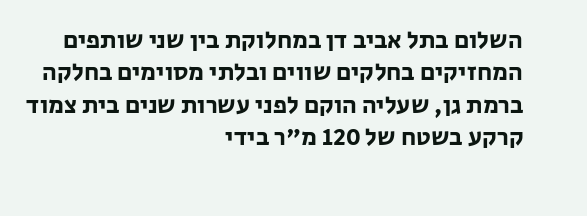השלום בתל אביב דן במחלוקת בין שני שותפים המחזיקים בחלקים שווים ובלתי מסוימים בחלקה ברמת גן, שעליה הוקם לפני עשרות שנים בית צמוד קרקע בשטח של 120 מ"ר בידי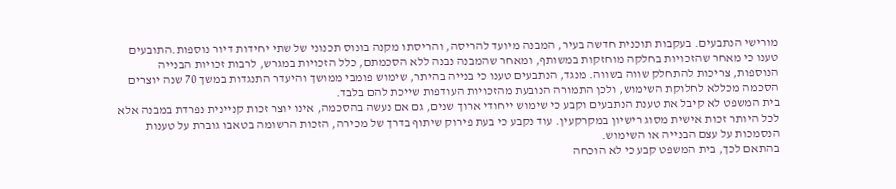מורישי הנתבעים. בעקבות תוכנית חדשה בעיר, המבנה מיועד להריסה, והריסתו מקנה בונוס תכנוני של שתי יחידות דיור נוספות.התובעים טענו כי מאחר שהזכויות בחלקה מוחזקות במשותף, ומאחר שהמבנה נבנה ללא הסכמתם, כלל הזכויות במגרש, לרבות זכויות הבנייה הנוספות, צריכות להתחלק שווה בשווה. מנגד, הנתבעים טענו כי בנייה בהיתר, שימוש פומבי ממושך והיעדר התנגדות במשך 70 שנה יוצרים הסכמה מכללא לחלוקת השימוש, ולכן התמורה הנובעת מהזכויות העודפות שייכת להם בלבד.
בית המשפט לא קיבל את טענת הנתבעים וקבע כי שימוש ייחודי ארוך שנים, גם אם נעשה בהסכמה, אינו יוצר זכות קניינית נפרדת במבנה אלא לכל היותר זכות אישית מסוג רישיון במקרקעין. עוד נקבע כי בעת פירוק שיתוף בדרך של מכירה, הזכות הרשומה בטאבו גוברת על טענות הנסמכות על עצם הבנייה או השימוש.
בהתאם לכך, בית המשפט קבע כי לא הוכחה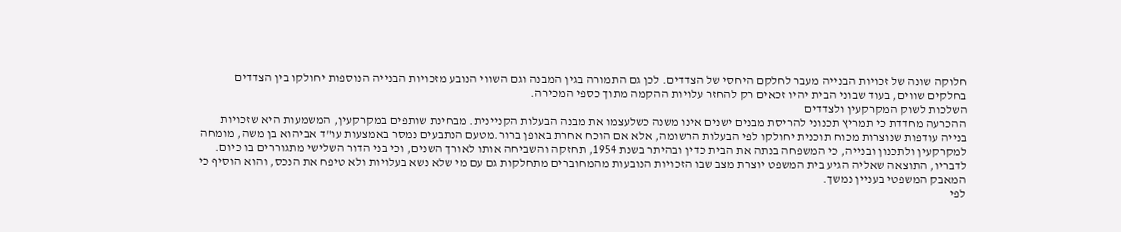חלוקה שונה של זכויות הבנייה מעבר לחלקם היחסי של הצדדים. לכן גם התמורה בגין המבנה וגם השווי הנובע מזכויות הבנייה הנוספות יחולקו בין הצדדים בחלקים שווים, בעוד שבוני הבית יהיו זכאים רק להחזר עלויות ההקמה מתוך כספי המכירה.
השלכות לשוק המקרקעין ולצדדים
ההכרעה מחדדת כי תמריץ תכנוני להריסת מבנים ישנים אינו משנה כשלעצמו את מבנה הבעלות הקניינית. מבחינת שותפים במקרקעין, המשמעות היא שזכויות בנייה עודפות שנוצרות מכוח תוכנית יחולקו לפי הבעלות הרשומה, אלא אם הוכח אחרת באופן ברור.מטעם הנתבעים נמסר באמצעות עו"ד אביהוא בן משה, מומחה למקרקעין ולתכנון ובנייה, כי המשפחה בנתה את הבית כדין ובהיתר בשנת 1954, תחזקה והשביחה אותו לאורך השנים, וכי בני הדור השלישי מתגוררים בו כיום. לדבריו, התוצאה שאליה הגיע בית המשפט יוצרת מצב שבו הזכויות הנובעות מהמחוברים מתחלקות גם עם מי שלא נשא בעלויות ולא טיפח את הנכס, והוא הוסיף כי המאבק המשפטי בעניין נמשך.
לפי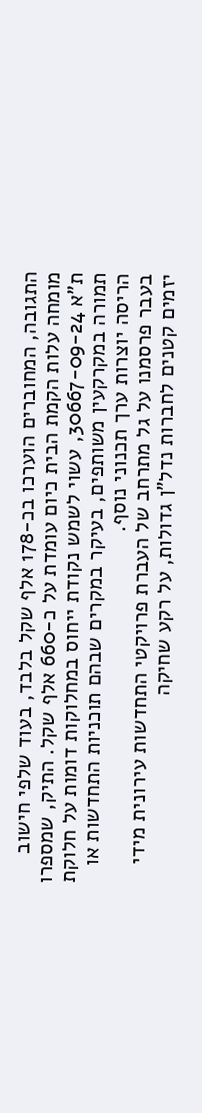התגובה, המחוברים הוערכו בכ-178 אלף שקל בלבד, בעוד שלפי חישוב מומחה עלות הקמת הבית כיום עומדת על כ-660 אלף שקל. התיק, שמספרו ת"א 30667-09-24, עשוי לשמש נקודת ייחוס במחלוקות דומות על חלוקת תמורה במקרקעין משותפים, בעיקר במקרים שבהם תוכניות התחדשות או הריסה יוצרות ערך תכנוני נוסף.
בעבר פרסמנו על גל מתרחב של העברת פרויקטי התחדשות עירונית מידי יזמים קטנים לחברות נדל"ן גדולות, על רקע שחיקה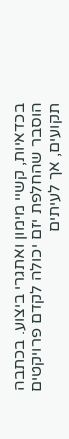בכדאיות, קשיי מימון ואתגרי ביצוע. בכתבה הוסבר שהחלפת יזם יכולה לקדם פרויקטים תקועים, אך לעיתים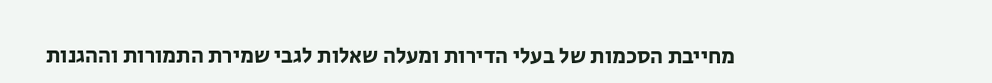מחייבת הסכמות של בעלי הדירות ומעלה שאלות לגבי שמירת התמורות וההגנות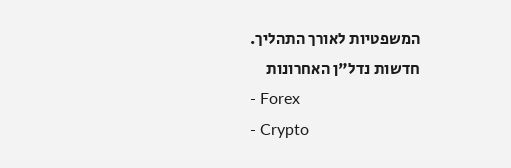המשפטיות לאורך התהליך.
חדשות נדל"ן האחרונות
- Forex
- Crypto